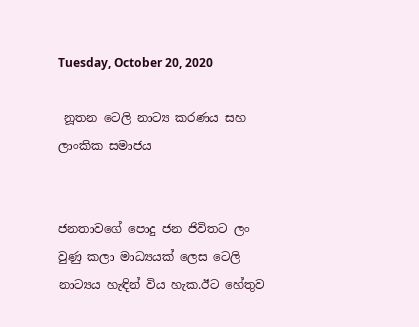Tuesday, October 20, 2020

 නූතන ටෙලි නාට්‍ය කරණය සහ ලාංකික සමාජය


ජනතාවගේ පොදු ජන ජිවිතට ලං වුණු කලා මාධ්‍යයක් ලෙස ටෙලි නාට්‍යය හැඳින් විය හැක.ඊට හේතුව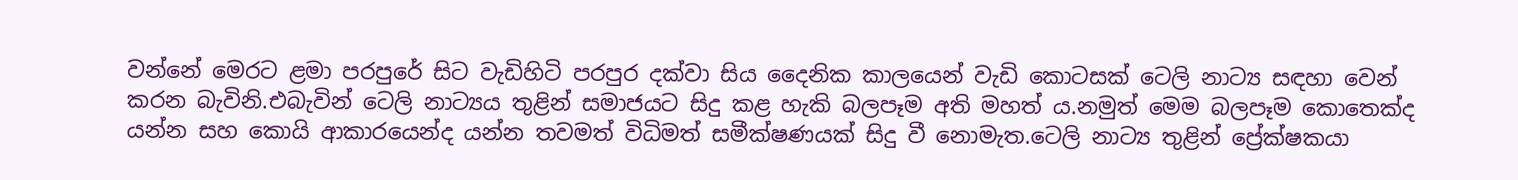වන්නේ මෙරට ළමා පරපුරේ සිට වැඩිහිටි පරපුර දක්වා සිය දෛනික කාලයෙන් වැඩි කොටසක් ටෙලි නාට්‍ය සඳහා වෙන් කරන බැවිනි.එබැවින් ටෙලි නාට්‍යය තුළින් සමාජයට සිදු කළ හැකි බලපෑම අති මහත් ය.නමුත් මෙම බලපෑම කොතෙක්ද යන්න සහ කොයි ආකාරයෙන්ද යන්න තවමත් විධිමත් සමීක්ෂණයක් සිදු වී නොමැත.ටෙලි නාට්‍ය තුළින් ප්‍රේක්ෂකයා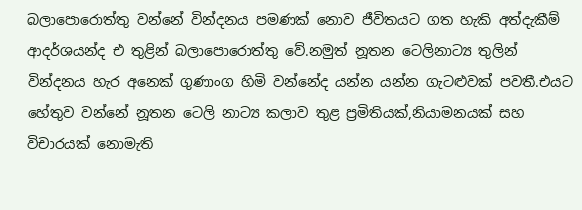බලාපොරොත්තු වන්නේ වින්දනය පමණක් නොව ජීවිතයට ගත හැකි අත්දැකීම් ආදර්ශයන්ද එ තුළින් බලාපොරොත්තු වේ.නමුත් නූතන ටෙලිනාට්‍ය තුලින් වින්දනය හැර අනෙක් ගුණාංග හිමි වන්නේද යන්න යන්න ගැටළුවක් පවතී.එයට හේතුව වන්නේ නූතන ටෙලි නාට්‍ය කලාව තුළ ප්‍රමිතියක්,නියාමනයක් සහ විචාරයක් නොමැති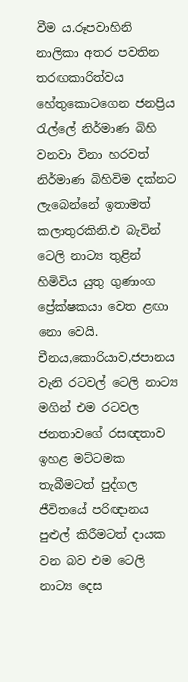වීම ය.රූපවාහිනි නාලිකා අතර පවතින තරඟකාරිත්වය හේතුකොටගෙන ජනප්‍රිය රැල්ලේ නිර්මාණ බිහි වනවා විනා හරවත් නිර්මාණ බිහිවිම දක්නට ලැබෙන්නේ ඉතාමත් කලාතුරකිනි.එ බැවින් ටෙලි නාට්‍ය තුළින්  හිමිවිය යුතු ගුණාංග ප්‍රේක්ෂකයා වෙත ළඟා නො වෙයි. චීනය,කොරියාව,ජපානය වැනි රටවල් ටෙලි නාට්‍ය මගින් එම රටවල ජනතාවගේ රසඥතාව ඉහළ මට්ටමක තැබීමටත් පුද්ගල ජීවිතයේ පරිඥානය පුළුල් කිරීමටත් දායක වන බව එම ටෙලි නාට්‍ය දෙස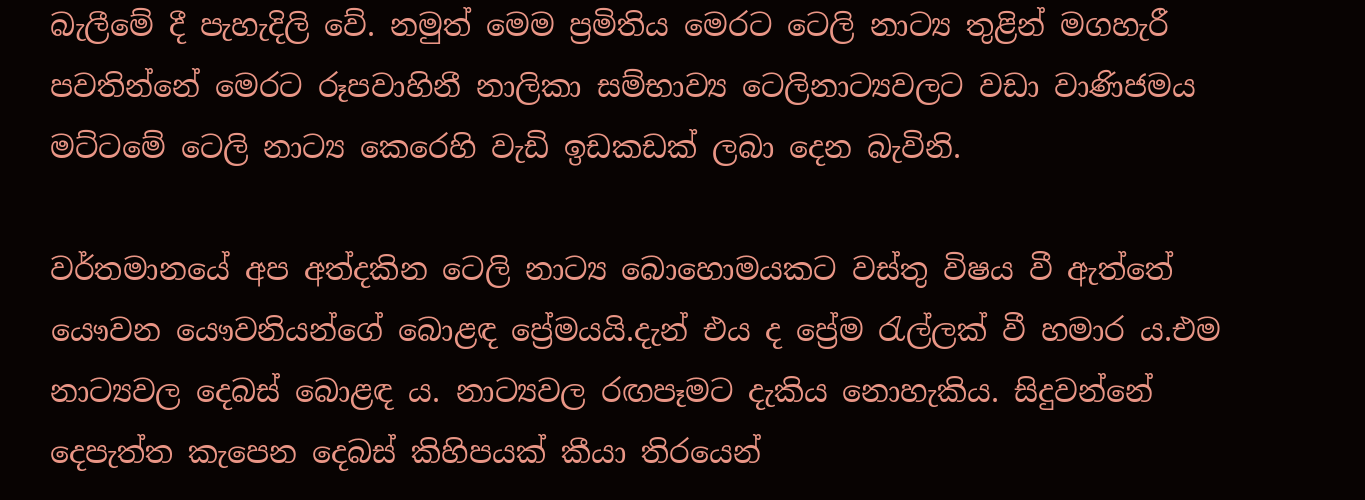බැලීමේ දී පැහැදිලි වේ. නමුත් මෙම ප්‍රමිතිය මෙරට ටෙලි නාට්‍ය තුළින් මගහැරී පවතින්නේ මෙරට රූපවාහිනී නාලිකා සම්භාව්‍ය ටෙලිනාට්‍යවලට වඩා වාණිජමය මට්ටමේ ටෙලි නාට්‍ය කෙරෙහි වැඩි ඉඩකඩක් ලබා දෙන බැවිනි.

වර්තමානයේ අප අත්දකින ටෙලි නාට්‍ය බොහොමයකට වස්තු විෂය වී ඇත්තේ යෞවන යෞවනියන්ගේ බොළඳ ප්‍රේමයයි.දැන් එය ද ප්‍රේම රැල්ලක් වී හමාර ය.එම නාට්‍යවල දෙබස් බොළඳ ය. නාට්‍යවල රඟපෑමට දැකිය නොහැකිය. සිදුවන්නේ දෙපැත්ත කැපෙන දෙබස් කිහිපයක් කීයා තිරයෙන්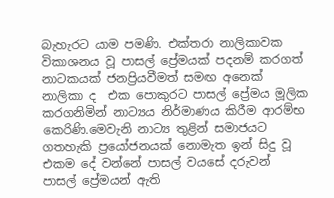බැහැරට යාම පමණි. එක්තරා නාලිකාවක විකාශනය වූ පාසල් ප්‍රේමයක් පදනම් කරගත් නාටකයක් ජනප්‍රියවීමත් සමඟ අනෙක් නාලිකා ද  එක පොකුරට පාසල් ප්‍රේමය මූලික කරගනිමින් නාට්‍යය නිර්මාණය කිරීම ආරම්භ කෙරිණි.මෙවැනි නාට්‍ය තුළින් සමාජයට ගතහැකි ප්‍රයෝජනයක් නොමැත ඉන් සිදු වූ එකම දේ වන්නේ පාසල් වයසේ දරුවන් පාසල් ප්‍රේමයන් ඇති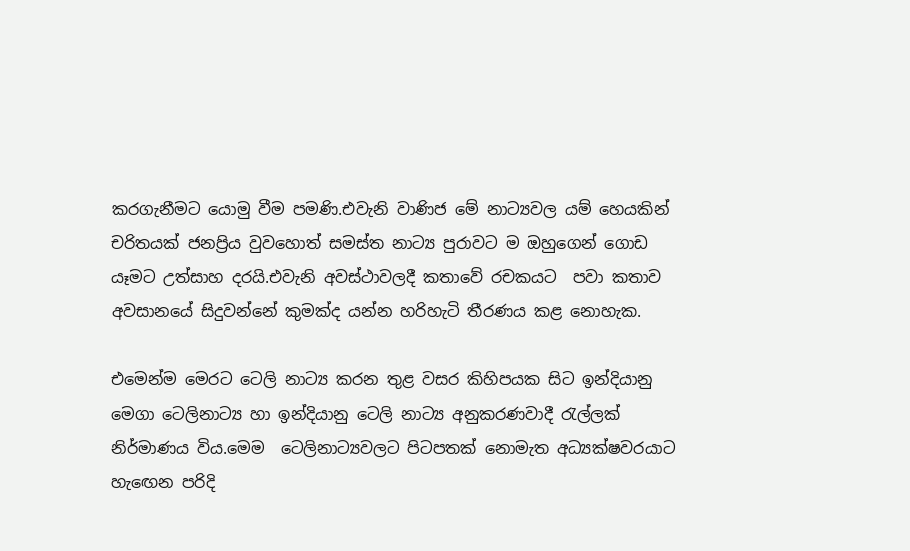කරගැනීමට යොමු වීම පමණි.එවැනි වාණිජ මේ නාට්‍යවල යම් හෙයකින් චරිතයක් ජනප්‍රිය වුවහොත් සමස්ත නාට්‍ය පුරාවට ම ඔහුගෙන් ගොඩ යෑමට උත්සාහ දරයි.එවැනි අවස්ථාවලදී කතාවේ රචකයට  පවා කතාව අවසානයේ සිදුවන්නේ කුමක්ද යන්න හරිහැටි තීරණය කළ නොහැක.

එමෙන්ම මෙරට ටෙලි නාට්‍ය කරන තුළ වසර කිහිපයක සිට ඉන්දියානු මෙගා ටෙලිනාට්‍ය හා ඉන්දියානු ටෙලි නාට්‍ය අනුකරණවාදී රැල්ලක් නිර්මාණය විය.මෙම  ටෙලිනාට්‍යවලට පිටපතක් නොමැත අධ්‍යක්ෂවරයාට හැඟෙන පරිදි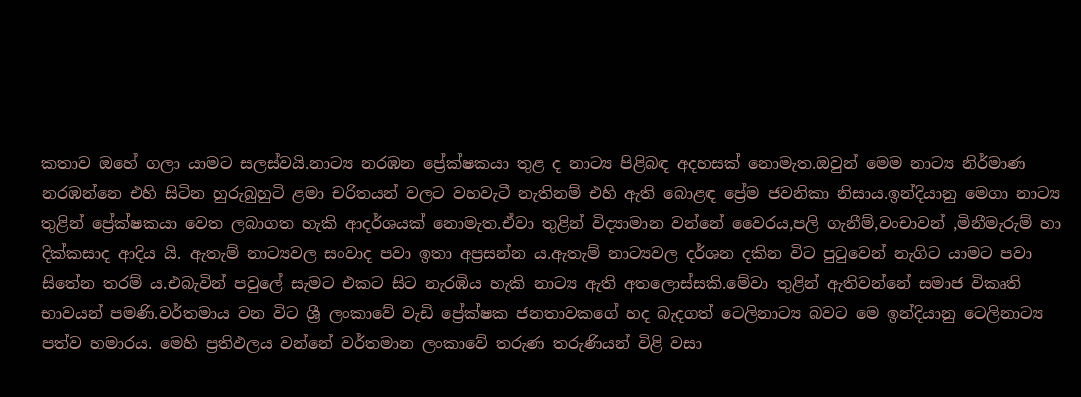කතාව ඔහේ ගලා යාමට සලස්වයි.නාට්‍ය නරඹන ප්‍රේක්ෂකයා තුළ ද නාට්‍ය පිළිබඳ අදහසක් නොමැත.ඔවුන් මෙම නාට්‍ය නිර්මාණ නරඹන්නෙ එහි සිටින හුරුබුහුටි ළමා චරිතයන් වලට වහවැටී නැතිනම් එහි ඇති බොළඳ ප්‍රේම ජවනිකා නිසාය.ඉන්දියානු මෙගා නාට්‍ය තුළින් ප්‍රේක්ෂකයා වෙත ලබාගත හැකි ආදර්ශයක් නොමැත.ඒවා තුළින් විද්‍යාමාන වන්නේ වෛරය,පලි ගැනීම්,වංචාවන් ,මිනීමැරුම් හා දික්කසාද ආදිය යි. ඇතැම් නාට්‍යවල සංවාද පවා ඉතා අප්‍රසන්න ය.ඇතැම් නාට්‍යවල දර්ශන දකින විට පුටුවෙන් නැගිට යාමට පවා සිතේන තරම් ය.එබැවින් පවුලේ සැමට එකට සිට නැරඹිය හැකි නාට්‍ය ඇති අතලොස්සකි.මේවා තුළින් ඇතිවන්නේ සමාජ විකෘති භාවයන් පමණි.වර්තමාය වන විට ශ්‍රී ලංකාවේ වැඩි ප්‍රේක්ෂක ජනතාවකගේ හද බැදගත් ටෙලිනාට්‍ය බවට මෙ ඉන්දියානු ටෙලිනාට්‍ය පත්ව හමාරය. මෙහි ප්‍රතිඵලය වන්නේ වර්තමාන ලංකාවේ තරුණ තරුණියන් විළි වසා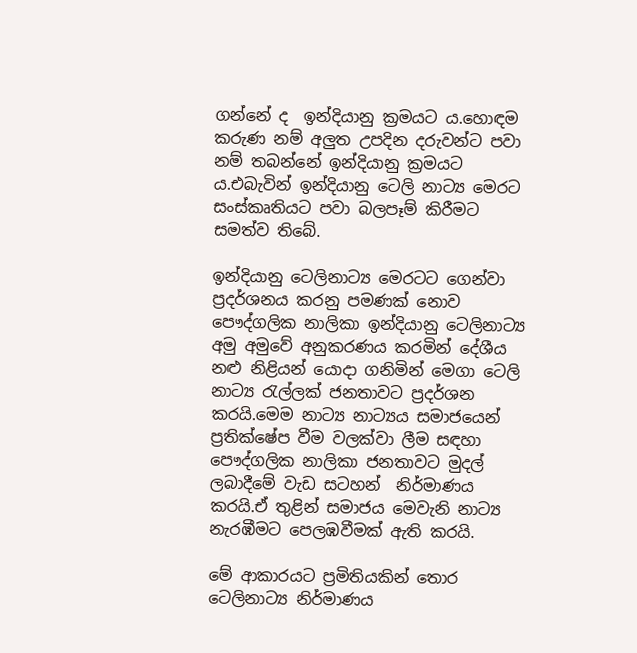ගන්නේ ද  ඉන්දියානු ක්‍රමයට ය.හොඳම කරුණ නම් අලුත උපදින දරුවන්ට පවා නම් තබන්නේ ඉන්දියානු ක්‍රමයට ය.එබැවින් ඉන්දියානු ටෙලි නාට්‍ය මෙරට සංස්කෘතියට පවා බලපෑම් කිරීමට සමත්ව තිබේ.

ඉන්දියානු ටෙලිනාට්‍ය මෙරටට ගෙන්වා ප්‍රදර්ශනය කරනු පමණක් නොව පෞද්ගලික නාලිකා ඉන්දියානු ටෙලිනාට්‍ය අමු අමුවේ අනුකරණය කරමින් දේශීය නළු නිළියන් යොදා ගනිමින් මෙගා ටෙලි නාට්‍ය රැල්ලක් ජනතාවට ප්‍රදර්ශන කරයි.මෙම නාට්‍ය නාට්‍යය සමාජයෙන් ප්‍රතික්ෂේප වීම වලක්වා ලීම සඳහා පෞද්ගලික නාලිකා ජනතාවට මුදල් ලබාදීමේ වැඩ සටහන්  නිර්මාණය කරයි.ඒ තුළින් සමාජය මෙවැනි නාට්‍ය නැරඹීමට පෙලඹවීමක් ඇති කරයි.

මේ ආකාරයට ප්‍රමිතියකින් තොර ටෙලිනාට්‍ය නිර්මාණය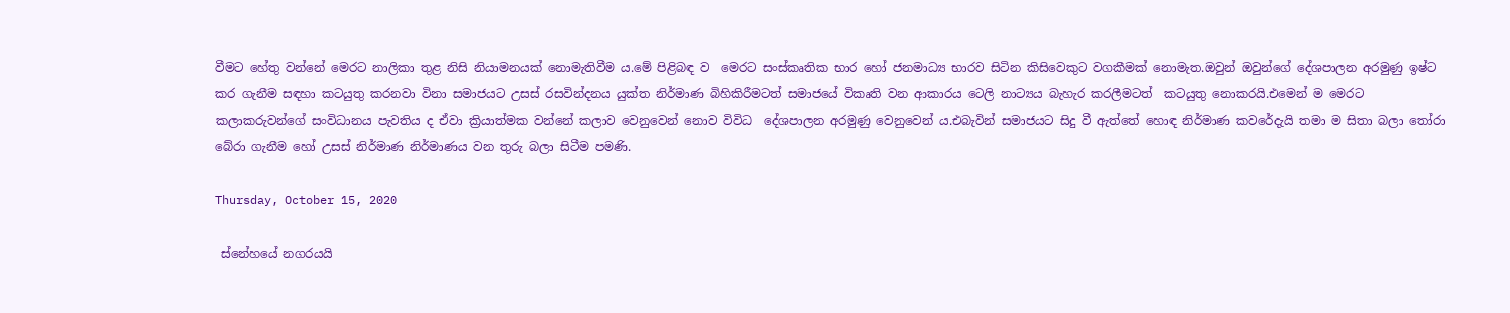වීමට හේතු වන්නේ මෙරට නාලිකා තුළ නිසි නියාමනයක් නොමැතිවීම ය.මේ පිළිබඳ ව  මෙරට සංස්කෘතික භාර හෝ ජනමාධ්‍ය භාරව සිටින කිසිවෙකුට වගකීමක් නොමැත.ඔවුන් ඔවුන්ගේ දේශපාලන අරමුණු ඉෂ්ට කර ගැනීම සඳහා කටයුතු කරනවා විනා සමාජයට උසස් රසවින්දනය යුක්ත නිර්මාණ බිහිකිරීමටත් සමාජයේ විකෘති වන ආකාරය ටෙලි නාට්‍යය බැහැර කරලීමටත්  කටයුතු නොකරයි.එමෙන් ම මෙරට කලාකරුවන්ගේ සංවිධානය පැවතිය ද ඒවා ක්‍රියාත්මක වන්නේ කලාව වෙනුවෙන් නොව විවිධ  දේශපාලන අරමුණු වෙනුවෙන් ය.එබැවින් සමාජයට සිදු වී ඇත්තේ හොඳ නිර්මාණ කවරේදැයි තමා ම සිතා බලා තෝරා බේරා ගැනීම හෝ උසස් නිර්මාණ නිර්මාණය වන තුරු බලා සිටීම පමණි.

Thursday, October 15, 2020

 ස්නේහයේ නගරයයි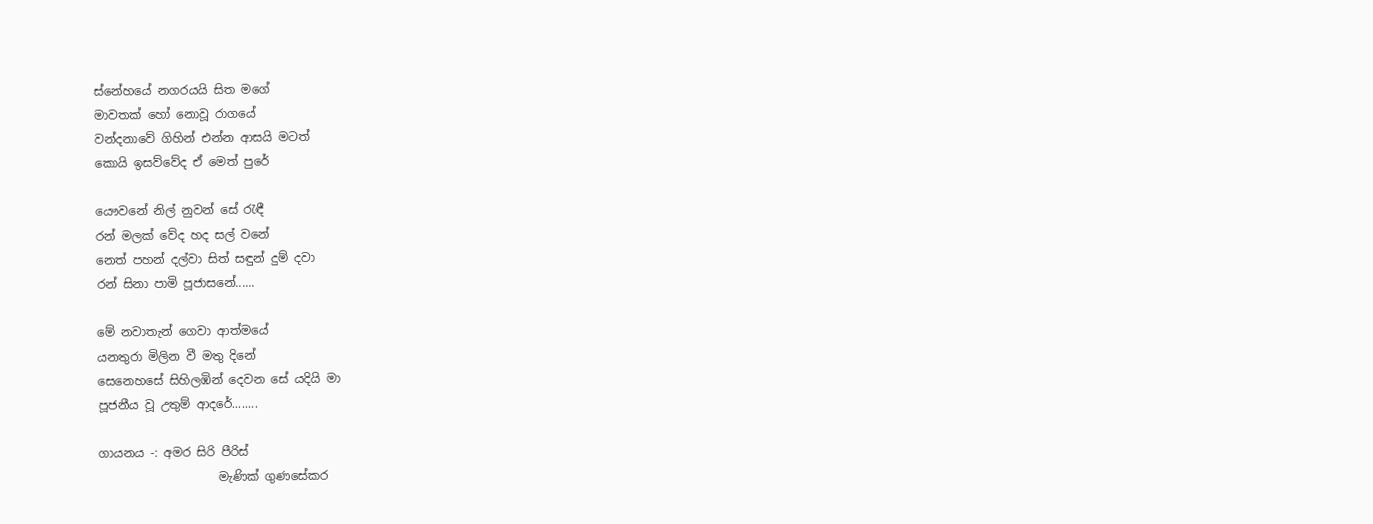ස්නේහයේ නගරයයි සිත මගේ
මාවතක් හෝ නොවූ රාගයේ
වන්දනාවේ ගිහින් එන්න ආසයි මටත්
කොයි ඉසව්වේද ඒ මෙත් පුරේ

යෞවනේ නිල් නුවන් සේ රැඳී
රන් මලක් වේද හද සල් වනේ
නෙත් පහන් දල්වා සිත් සඳුන් දුම් දවා
රන් සිනා පාමි පූජාසනේ......

මේ නවාතැන් ගෙවා ආත්මයේ
යනතුරා මිලින වී මතු දිනේ
සෙනෙහසේ සිහිලඹින් දෙවන සේ යදියි මා
පූජනීය වූ උතුම් ආදරේ........

ගායනය -: අමර සිරි පීරිස්
                    මැණික් ගුණසේකර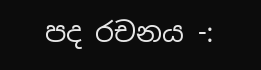පද රචනය -: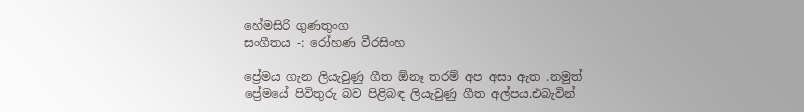හේමසිරි ගුණතුංග
සංගීතය -: රෝහණ වීරසිංහ

ප්‍රේමය ගැන ලියැවුණු ගීත ඕනෑ තරම් අප අසා ඇත .නමුත් ප්‍රේමයේ පිවිතුරු බව පිළිබඳ ලියැවුණු ගීත අල්පය.එබැවින්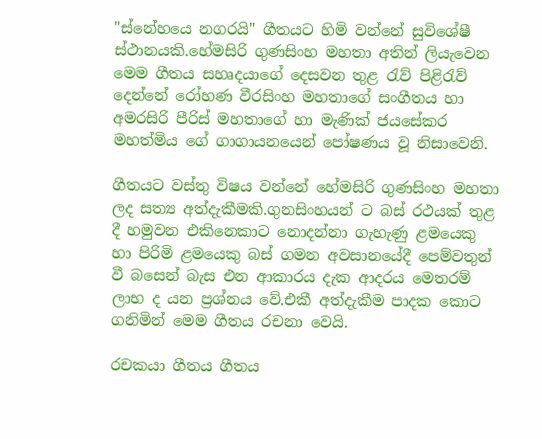"ස්නේහයෙ නගරයි" ගීතයට හිමි වන්නේ සුවිශේෂී ස්ථානයකි.හේමසිරි ගුණසිංහ මහතා අතින් ලියැවෙන මෙම ගීතය සහෘදයාගේ දෙසවන තුළ රැව් පිළිරැව් දෙන්නේ රෝහණ වීරසිංහ මහතාගේ සංගීතය හා අමරසිරි පීරිස් මහතාගේ හා මැණික් ජයසේකර මහත්මිය ගේ ගාගායනයෙන් පෝෂණය වූ නිසාවෙනි.

ගීතයට වස්තු විෂය වන්නේ හේමසිරි ගුණසිංහ මහතා ලද සත්‍ය අත්දැකීමකි.ගුනසිංහයන් ට බස් රථයක් තුළ දී හමුවන එකිනෙකාට නොදන්නා ගැහැණු ළමයෙකු හා පිරිමි ළමයෙකු බස් ගමන අවසානයේදී පෙම්වතුන් වී බසෙන් බැස එන ආකාරය දැක ආදරය මෙතරම් ලාභ ද යන ප්‍රශ්නය වේ.එකී අත්දැකීම පාදක කොට ගනිමින් මෙම ගීතය රචනා වෙයි.

රචකයා ගීතය ගීතය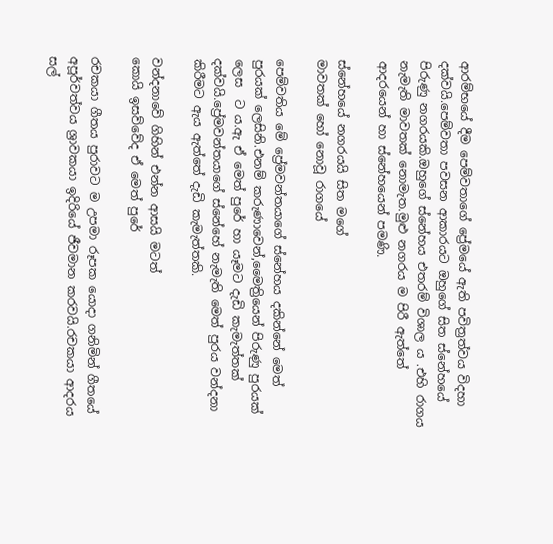ආරම්භයේ දීම පෙම්වතාගේ ප්‍රේමයේ ඇති පවිත්‍රත්වය විදහා දක්වයි.පෙම්වතා පවසන ආකාරයට ඔහුගේ සිත ස්නේහයේ පිරුණු නගරයකි.ඔහුගේ ස්නේහය එතරම් විශාල ය .එහි රාගය නැමැති මාවතක් නොමැත.මුළු නගරය ම පිරී ඇත්තේ  ආදරයෙන් හා ස්නේහයෙන් පමණි.

ස්නේහයේ නගරයයි සිත මගේ
මාවතක් හෝ නොවූ රාගයේ

පෙම්වතිය මේ ප්‍රේමවන්තයාගේ ස්නේහය දකින්නේ මෙත් පුරයක් ලෙසිනි.එනම් කරුණාවෙන්,මෛත්‍රියෙන් පිරුණු පුරයක් ලෙස  ට ය.ඇ ඒ මෙත් පුරේ හා යෑමට දැඩි කැමැත්තක් දක්වයි.ප්‍රේමවන්තයාගේ ස්නේහේ නැමැති මෙත් පුරය වන්දනා කිරීමට ඇය ඇත්තේ දැඩි කැමැත්තකි.

වන්දනාවේ ගිහින් එන්න ආසයි මටත්
කොයි ඉසව්වේද ඒ මෙත් පුරේ

රචකයා ගීතය පුරාවට ම උපමා රූපක යොදා ගනිමින් ගීතයේ අපූර්වත්වය ශ්‍රාවකයා ඉදිරියේ ජීවමාන කරවයි.රචකයා ආදරය සල්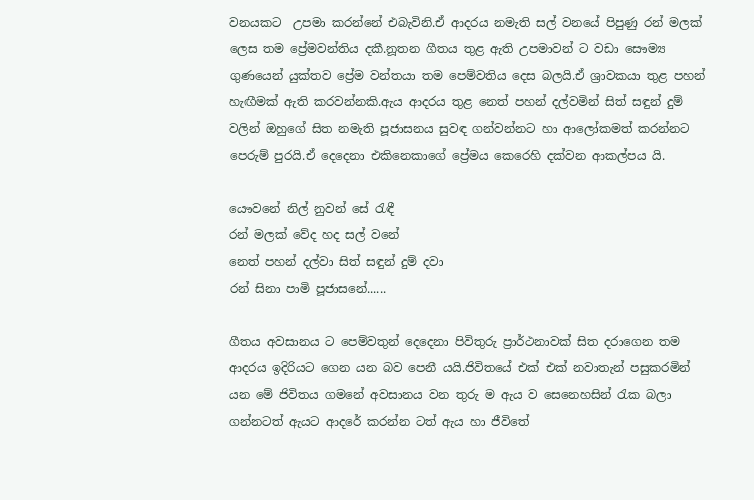වනයකට  උපමා කරන්නේ එබැවිනි.ඒ ආදරය නමැති සල් වනයේ පිපුණු රන් මලක් ලෙස තම ප්‍රේමවන්තිය දකී.නූතන ගීතය තුළ ඇති උපමාවන් ට වඩා සෞම්‍ය ගුණයෙන් යුක්තව ප්‍රේම වන්තයා තම පෙම්වතිය දෙස බලයි.ඒ ශ්‍රාවකයා තුළ පහන් හැඟීමක් ඇති කරවන්නකි.ඇය ආදරය තුළ නෙත් පහන් දල්වමින් සිත් සඳුන් දුම් වලින් ඔහුගේ සිත නමැති පූජාසනය සුවඳ ගන්වන්නට හා ආලෝකමත් කරන්නට  පෙරුම් පුරයි.ඒ දෙදෙනා එකිනෙකාගේ ප්‍රේමය කෙරෙහි දක්වන ආකල්පය යි.

යෞවනේ නිල් නුවන් සේ රැඳී
රන් මලක් වේද හද සල් වනේ
නෙත් පහන් දල්වා සිත් සඳුන් දුම් දවා
රන් සිනා පාමි පූජාසනේ......

ගීතය අවසානය ට පෙම්වතුන් දෙදෙනා පිවිතුරු ප්‍රාර්ථනාවක් සිත දරාගෙන තම ආදරය ඉදිරියට ගෙන යන බව පෙනී යයි.ජිවිතයේ එක් එක් නවාතැන් පසුකරමින් යන මේ ජිවිතය ගමනේ අවසානය වන තුරු ම ඇය ව සෙනෙහසින් රැක බලා ගන්නටත් ඇයට ආදරේ කරන්න ටත් ඇය හා ජීවිතේ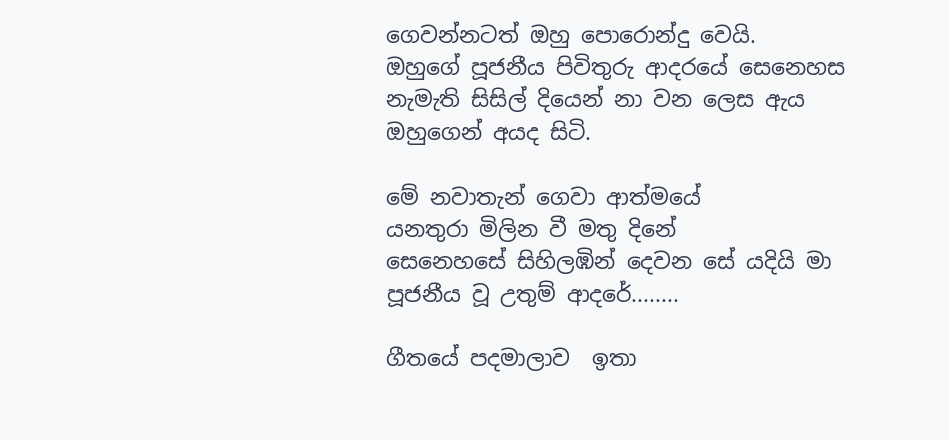ගෙවන්නටත් ඔහු පොරොන්දු වෙයි.
ඔහුගේ පූජනීය පිවිතුරු ආදරයේ සෙනෙහස නැමැති සිසිල් දියෙන් නා වන ලෙස ඇය ඔහුගෙන් අයද සිටි.

මේ නවාතැන් ගෙවා ආත්මයේ
යනතුරා මිලින වී මතු දිනේ
සෙනෙහසේ සිහිලඹින් දෙවන සේ යදියි මා
පූජනීය වූ උතුම් ආදරේ........

ගීතයේ පදමාලාව  ඉතා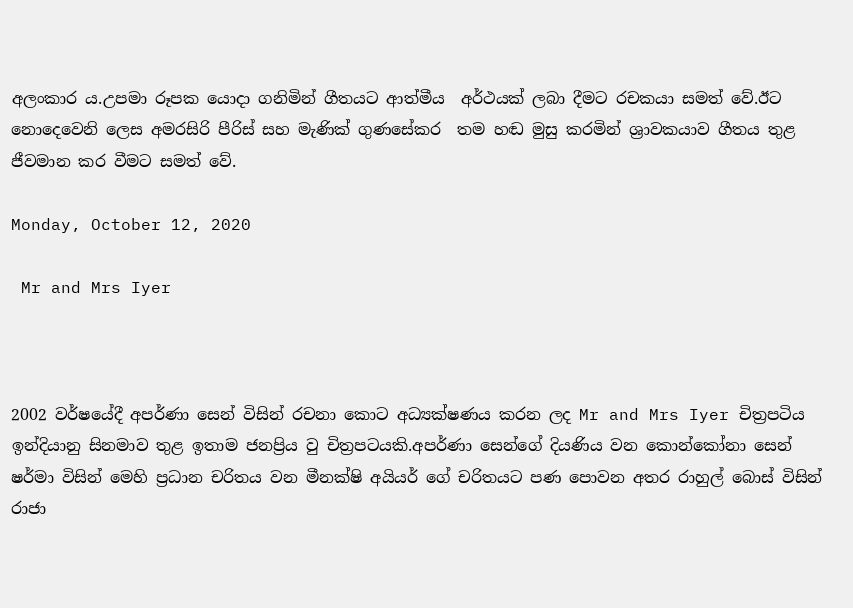අලංකාර ය.උපමා රූපක යොදා ගනිමින් ගීතයට ආත්මීය  අර්ථයක් ලබා දීමට රචකයා සමත් වේ.ඊට නොදෙවෙනි ලෙස අමරසිරි පීරිස් සහ මැණික් ගුණසේකර  තම හඬ මුසු කරමින් ශ්‍රාවකයාව ගීතය තුළ ජීවමාන කර වීමට සමත් වේ.

Monday, October 12, 2020

 Mr and Mrs Iyer



2002 වර්ෂයේදී අපර්ණා සෙන් විසින් රචනා කොට අධ්‍යක්ෂණය කරන ලද Mr and Mrs Iyer චිත්‍රපටිය ඉන්දියානු සිනමාව තුළ ඉතාම ජනප්‍රිය වු චිත්‍රපටයකි.අපර්ණා සෙන්ගේ දියණිය වන කොන්කෝනා සෙන් ෂර්මා විසින් මෙහි ප්‍රධාන චරිතය වන මීනක්ෂි අයියර් ගේ චරිතයට පණ පොවන අතර රාහුල් බොස් විසින් රාජා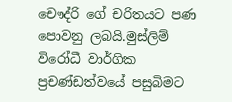චෞද්රි ගේ චරිතයට පණ පොවනු ලබයි.මුස්ලිම් විරෝධී වාර්ගික ප්‍රචණ්ඩත්වයේ පසුබිමට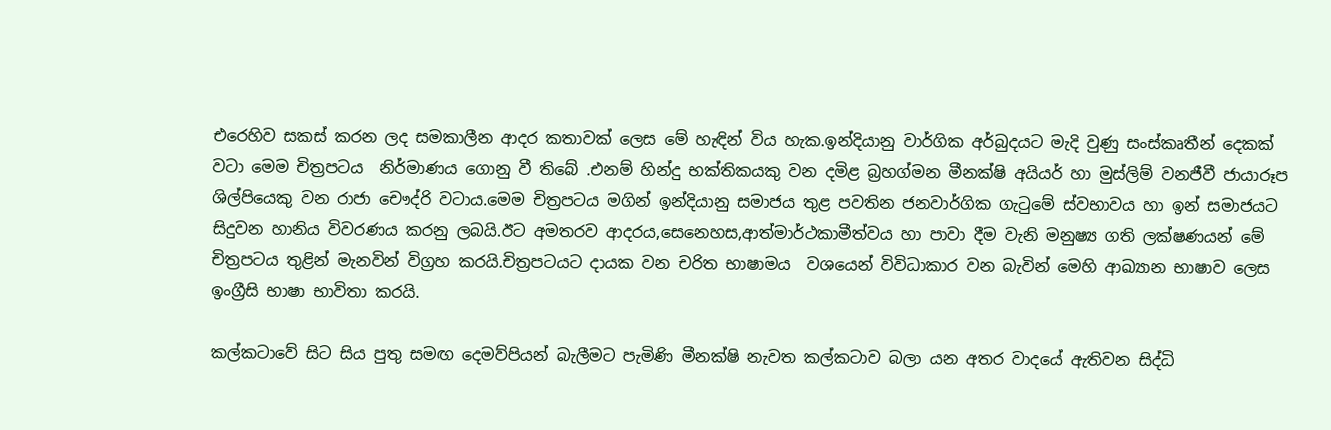එරෙහිව සකස් කරන ලද සමකාලීන ආදර කතාවක් ලෙස මේ හැඳින් විය හැක.ඉන්දියානු වාර්ගික අර්බුදයට මැදි වුණු සංස්කෘතීන් දෙකක් වටා මෙම චිත්‍රපටය  නිර්මාණය ගොනු වී තිබේ .එනම් හින්දු භක්තිකයකු වන දමිළ බ්‍රහග්මන මීනක්ෂි අයියර් හා මුස්ලිම් වනජීවී ජායාරූප ශිල්පියෙකු වන රාජා චෞද්රි වටාය.මෙම චිත්‍රපටය මගින් ඉන්දියානු සමාජය තුළ පවතින ජනවාර්ගික ගැටුමේ ස්වභාවය හා ඉන් සමාජයට සිදුවන හානිය විවරණය කරනු ලබයි.ඊට අමතරව ආදරය,සෙනෙහස,ආත්මාර්ථකාමීත්වය හා පාවා දීම වැනි මනුෂ්‍ය ගති ලක්ෂණයන් මේ චිත්‍රපටය තුළින් මැනවින් විග්‍රහ කරයි.චිත්‍රපටයට දායක වන චරිත භාෂාමය  වශයෙන් විවිධාකාර වන බැවින් මෙහි ආඛ්‍යාන භාෂාව ලෙස ඉංග්‍රීසි භාෂා භාවිතා කරයි.

කල්කටාවේ සිට සිය පුතු සමඟ දෙමව්පියන් බැලීමට පැමිණි මීනක්ෂි නැවත කල්කටාව බලා යන අතර වාදයේ ඇතිවන සිද්ධි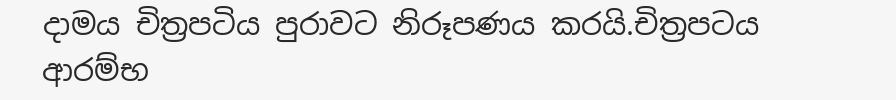දාමය චිත්‍රපටිය පුරාවට නිරූපණය කරයි.චිත්‍රපටය ආරම්භ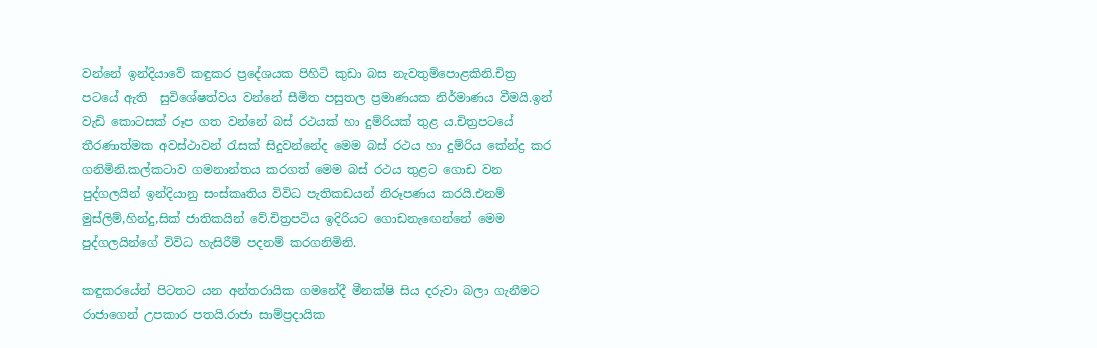වන්නේ ඉන්දියාවේ කඳුකර ප්‍රදේශයක පිහිටි කුඩා බස නැවතුම්පොළකිනි.චිත්‍ර පටයේ ඇති  සුවිශේෂත්වය වන්නේ සීමිත පසුතල ප්‍රමාණයක නිර්මාණය වීමයි.ඉන් වැඩි කොටසක් රූප ගත වන්නේ බස් රථයක් හා දුම්රියක් තුළ ය.චිත්‍රපටයේ තීරණාත්මක අවස්ථාවන් රැසක් සිදුවන්නේද මෙම බස් රථය හා දුම්රිය කේන්ද්‍ර කර ගනිමිනි.කල්කටාව ගමනාන්තය කරගත් මෙම බස් රථය තුළට ගොඩ වන පුද්ගලයින් ඉන්දියානු සංස්කෘතිය විවිධ පැතිකඩයන් නිරූපණය කරයි.එනම් මුස්ලිම්,හින්දු,සික් ජාතිකයින් වේ.චිත්‍රපටිය ඉදිරියට ගොඩනැඟෙන්නේ මෙම පුද්ගලයින්ගේ විවිධ හැසිරීම් පදනම් කරගනිමිනි.

කඳුකරයේන් පිටතට යන අන්තරායික ගමනේදී මීනක්ෂි සිය දරුවා බලා ගැනීමට රාජාගෙන් උපකාර පතයි.රාජා සාම්ප්‍රදායික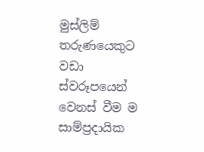මුස්ලිම් තරුණයෙකුට වඩා ස්වරූපයෙන් වෙනස් වීම ම සාම්ප්‍රදායික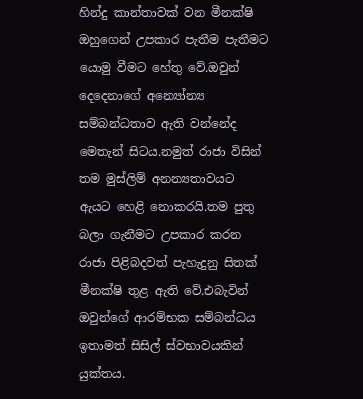හින්දු කාන්තාවක් වන මීනක්ෂි ඔහුගෙන් උපකාර පැතීම පැතීමට යොමු වීමට හේතු වේ.ඔවුන් දෙදෙනාගේ අන්‍යෝන්‍ය සම්බන්ධතාව ඇති වන්නේද මෙතැන් සිටය.නමුත් රාජා විසින් තම මුස්ලිම් අනන්‍යතාවයට ඇයට හෙළි නොකරයි.තම පුතු බලා ගැනීමට උපකාර කරන රාජා පිළිබදවත් පැහැදුනු සිතක් මීනක්ෂි තුළ ඇති වේ.එබැවින් ඔවුන්ගේ ආරම්භක සම්බන්ධය ඉතාමත් සිසිල් ස්වභාවයකින් යුක්තය.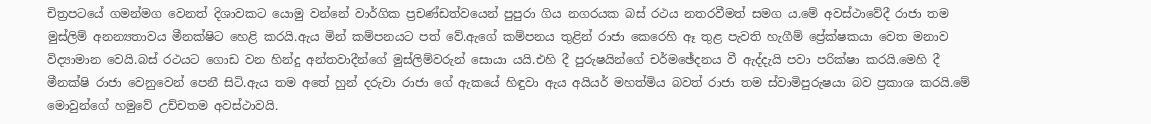චිත්‍රපටයේ ගමන්මග වෙනත් දිශාවකට යොමු වන්නේ වාර්ගික ප්‍රචණ්ඩත්වයෙන් පුපුරා ගිය නගරයක බස් රථය නතරවීමත් සමග ය.මේ අවස්ථාවේදී රාජා තම මුස්ලිම් අනන්‍යතාවය මීනක්ෂිට හෙළි කරයි.ඇය මින් කම්පනයට පත් වේ.ඇගේ කම්පනය තුළින් රාජා කෙරෙහි ඈ තුළ පැවති හැගීම් ප්‍රේක්ෂකයා වෙත මනාව විද්‍යාමාන වෙයි.බස් රථයට ගොඩ වන හින්දු අන්තවාදීන්ගේ මුස්ලිම්වරුන් සොයා යයි.එහි දී පුරුෂයින්ගේ චර්මඡේදනය වී ඇද්දැයි පවා පරික්ෂා කරයි.මෙහි දී මීනක්ෂි රාජා වෙනුවෙන් පෙනී සිටි.ඇය තම අතේ හුන් දරුවා රාජා ගේ ඇකයේ හිඳුවා ඇය අයියර් මහත්මිය බවත් රාජා තම ස්වාමිපුරුෂයා බව ප්‍රකාශ කරයි.මේ මොවුන්ගේ හමුවේ උච්චතම අවස්ථාවයි.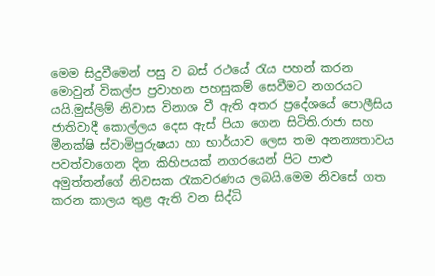මෙම සිදුවීමෙන් පසු ව බස් රථයේ රැය පහන් කරන මොවුන් විකල්ප ප්‍රවාහන පහසුකම් සෙවීමට නගරයට යයි.මුස්ලිම් නිවාස විනාශ වී ඇති අතර ප්‍රදේශයේ පොලීසිය ජාතිවාදී කොල්ලය දෙස ඇස් පියා ගෙන සිටිති.රාජා සහ මීනක්ෂි ස්වාමිපුරුෂයා හා භාර්යාව ලෙස තම අනන්‍යතාවය පවත්වාගෙන දින කිහිපයක් නගරයෙන් පිට පාළු අමුත්තන්ගේ නිවසක රැකවරණය ලබයි.මෙම නිවසේ ගත කරන කාලය තුළ ඇති වන සිද්ධි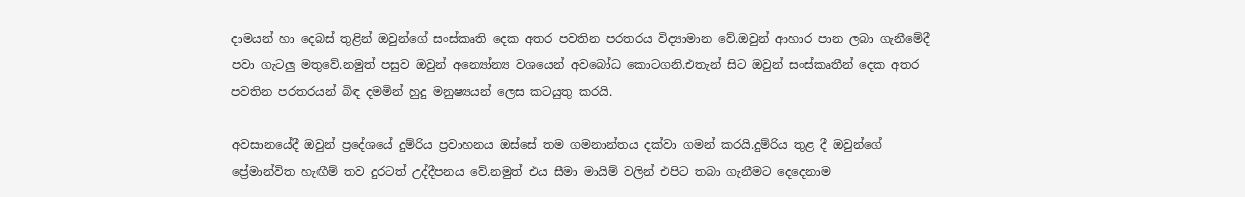දාමයන් හා දෙබස් තුළින් ඔවුන්ගේ සංස්කෘති දෙක අතර පවතින පරතරය විද්‍යාමාන වේ.ඔවුන් ආහාර පාන ලබා ගැනීමේදී පවා ගැටලු මතුවේ.නමුත් පසුව ඔවුන් අන්‍යෝන්‍ය වශයෙන් අවබෝධ කොටගනි.එතැන් සිට ඔවුන් සංස්කෘතීන් දෙක අතර පවතින පරතරයන් බිඳ දමමින් හුදු මනුෂ්‍යයන් ලෙස කටයුතු කරයි.

අවසානයේදී ඔවුන් ප්‍රදේශයේ දුම්රිය ප්‍රවාහනය ඔස්සේ තම ගමනාන්තය දක්වා ගමන් කරයි.දුම්රිය තුළ දී ඔවුන්ගේ ප්‍රේමාන්විත හැඟීම් තව දුරටත් උද්දීපනය වේ.නමුත් එය සීමා මායිම් වලින් එපිට තබා ගැනීමට දෙදෙනාම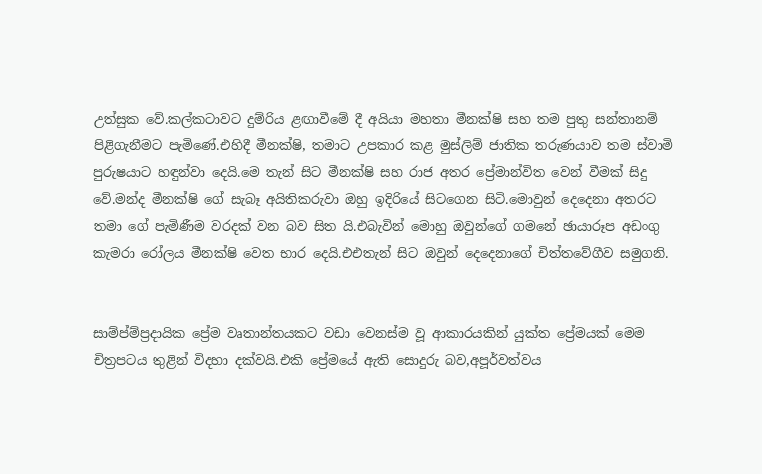උත්සුක වේ.කල්කටාවට දුම්රිය ළඟාවීමේ දී අයියා මහතා මීනක්ෂි සහ තම පුතු සන්තානම් පිළිගැනීමට පැමිණේ.එහිදී මීනක්ෂි, තමාට උපකාර කළ මුස්ලිම් ජාතික තරුණයාව තම ස්වාමි පුරුෂයාට හඳුන්වා දෙයි.මෙ තැන් සිට මීනක්ෂි සහ රාජ අතර ප්‍රේමාන්විත වෙන් වීමක් සිදු වේ.මන්ද මීනක්ෂි ගේ සැබෑ අයිතිකරුවා ඔහු ඉදිරියේ සිටගෙන සිටි.මොවුන් දෙදෙනා අතරට තමා ගේ පැමිණීම වරදක් වන බව සිත යි.එබැවින් මොහු ඔවුන්ගේ ගමනේ ඡායාරූප අඩංගු කැමරා රෝලය මීනක්ෂි වෙත භාර දෙයි.එඑතැන් සිට ඔවුන් දෙදෙනාගේ චිත්තවේගීව සමුගනි.


සාම්ප්‍ම්ප්‍රදායික ප්‍රේම වෘතාන්තයකට වඩා වෙනස්ම වූ ආකාරයකින් යුක්ත ප්‍රේමයක් මෙම චිත්‍රපටය තුළින් විදහා දක්වයි.එකි ප්‍රේමයේ ඇති සොදුරු බව,අපූර්වත්වය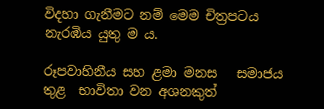විදහා ගැනීමට නම් මෙම චිත්‍රපටය නැරඹිය යුතු ම ය.

රූපවාහිනීය සහ ළමා මනස   සමාජය තුළ  භාවිතා වන අශනකුත්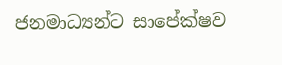ජනමාධ්‍යන්ට සාපේක්ෂව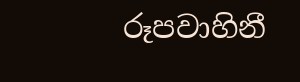රූපවාහිනී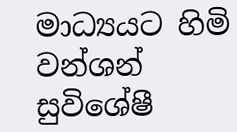මාධ්‍යයට හිමි වන්ශන්  සුවිශේෂී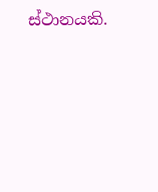ස්ථානයකි.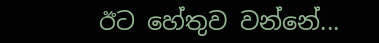ඊට හේතුව වන්නේ...